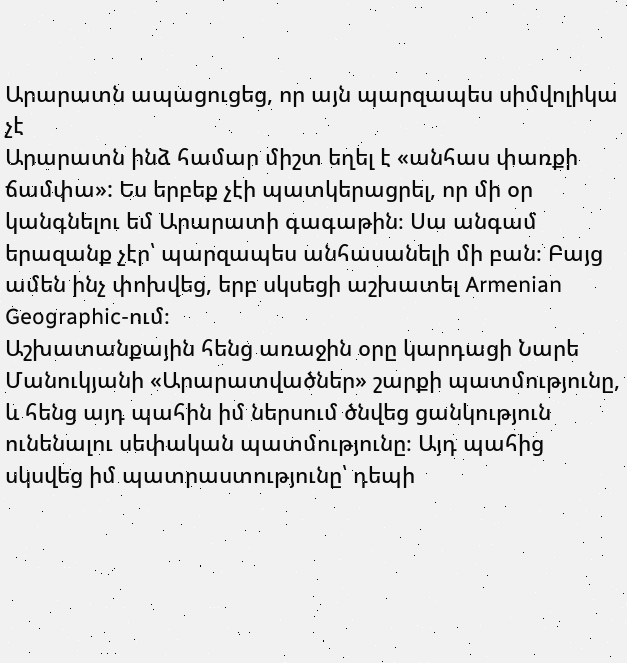Արարատն ապացուցեց, որ այն պարզապես սիմվոլիկա չէ
Արարատն ինձ համար միշտ եղել է «անհաս փառքի ճամփա»: Ես երբեք չէի պատկերացրել, որ մի օր կանգնելու եմ Արարատի գագաթին։ Սա անգամ երազանք չէր՝ պարզապես անհասանելի մի բան։ Բայց ամեն ինչ փոխվեց, երբ սկսեցի աշխատել Armenian Geographic-ում։
Աշխատանքային հենց առաջին օրը կարդացի Նարե Մանուկյանի «Արարատվածներ» շարքի պատմությունը, և հենց այդ պահին իմ ներսում ծնվեց ցանկություն ունենալու սեփական պատմությունը։ Այդ պահից սկսվեց իմ պատրաստությունը՝ դեպի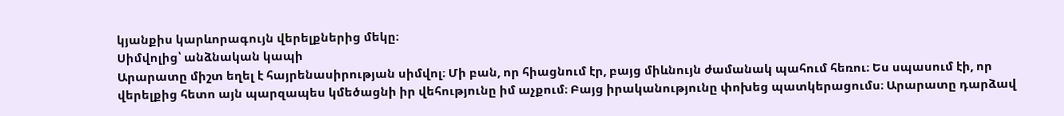կյանքիս կարևորագույն վերելքներից մեկը։
Սիմվոլից՝ անձնական կապի
Արարատը միշտ եղել է հայրենասիրության սիմվոլ։ Մի բան, որ հիացնում էր, բայց միևնույն ժամանակ պահում հեռու։ Ես սպասում էի, որ վերելքից հետո այն պարզապես կմեծացնի իր վեհությունը իմ աչքում։ Բայց իրականությունը փոխեց պատկերացումս։ Արարատը դարձավ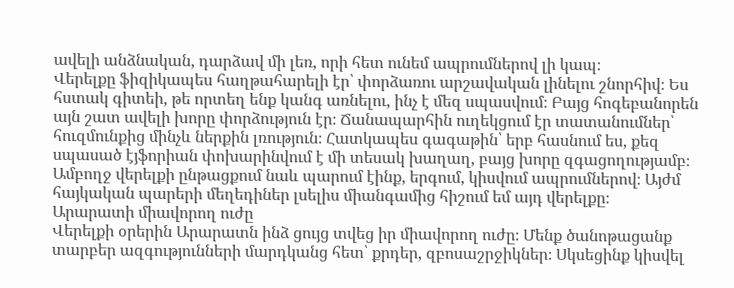ավելի անձնական, դարձավ մի լեռ, որի հետ ունեմ ապրումներով լի կապ։
Վերելքը ֆիզիկապես հաղթահարելի էր՝ փորձառու արշավական լինելու շնորհիվ։ Ես հստակ գիտեի, թե որտեղ ենք կանգ առնելու, ինչ է մեզ սպասվում։ Բայց հոգեբանորեն այն շատ ավելի խորը փորձություն էր։ Ճանապարհին ուղեկցում էր տատանումներ՝ հուզմունքից մինչև ներքին լռություն։ Հատկապես գագաթին՝ երբ հասնում ես, քեզ սպասած էյֆորիան փոխարինվում է մի տեսակ խաղաղ, բայց խորը զգացողությամբ։
Ամբողջ վերելքի ընթացքում նաև պարում էինք, երգում, կիսվում ապրումներով։ Այժմ հայկական պարերի մեղեդիներ լսելիս միանգամից հիշում եմ այդ վերելքը։
Արարատի միավորող ուժը
Վերելքի օրերին Արարատն ինձ ցույց տվեց իր միավորող ուժը։ Մենք ծանոթացանք տարբեր ազգությունների մարդկանց հետ՝ քրդեր, զբոսաշրջիկներ։ Սկսեցինք կիսվել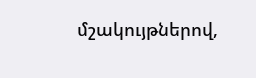մշակույթներով,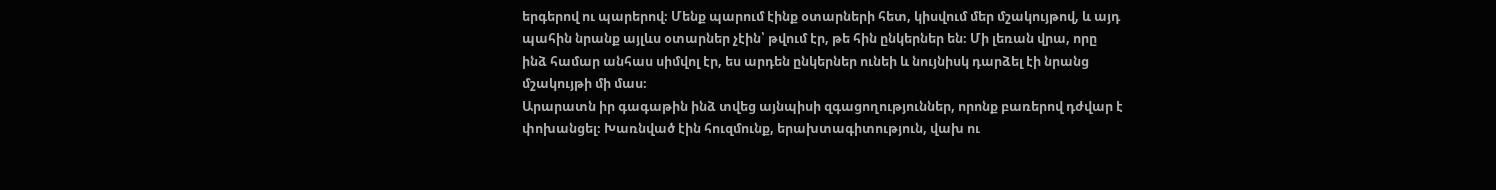երգերով ու պարերով։ Մենք պարում էինք օտարների հետ, կիսվում մեր մշակույթով, և այդ պահին նրանք այլևս օտարներ չէին՝ թվում էր, թե հին ընկերներ են։ Մի լեռան վրա, որը ինձ համար անհաս սիմվոլ էր, ես արդեն ընկերներ ունեի և նույնիսկ դարձել էի նրանց մշակույթի մի մաս։
Արարատն իր գագաթին ինձ տվեց այնպիսի զգացողություններ, որոնք բառերով դժվար է փոխանցել։ Խառնված էին հուզմունք, երախտագիտություն, վախ ու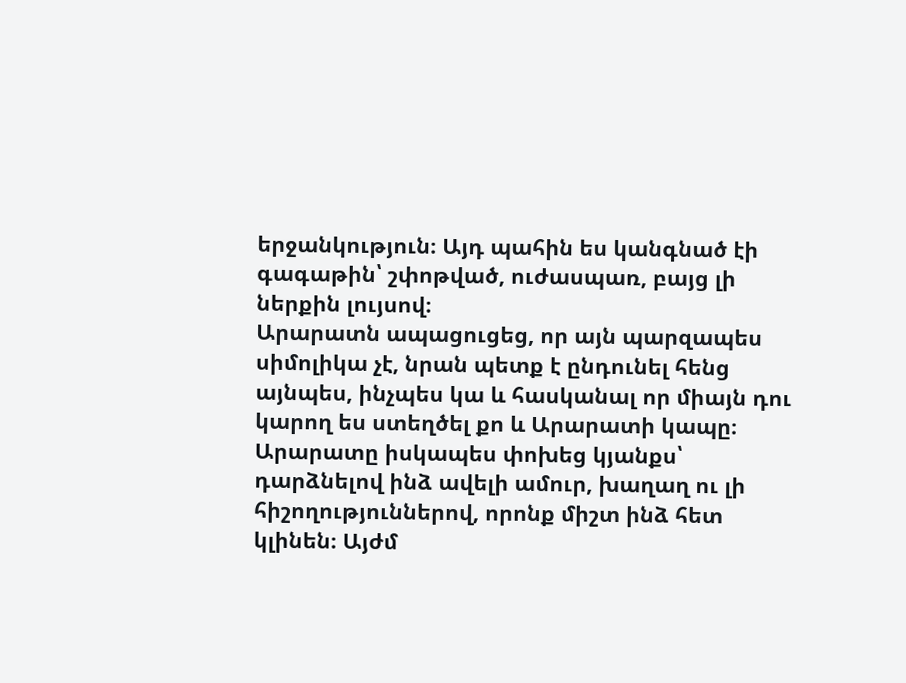երջանկություն։ Այդ պահին ես կանգնած էի գագաթին՝ շփոթված, ուժասպառ, բայց լի ներքին լույսով։
Արարատն ապացուցեց, որ այն պարզապես սիմոլիկա չէ, նրան պետք է ընդունել հենց այնպես, ինչպես կա և հասկանալ որ միայն դու կարող ես ստեղծել քո և Արարատի կապը։
Արարատը իսկապես փոխեց կյանքս՝ դարձնելով ինձ ավելի ամուր, խաղաղ ու լի հիշողություններով, որոնք միշտ ինձ հետ կլինեն։ Այժմ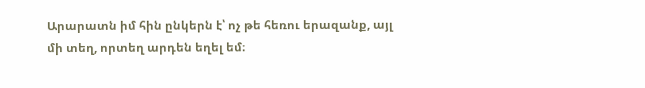Արարատն իմ հին ընկերն է՝ ոչ թե հեռու երազանք, այլ մի տեղ, որտեղ արդեն եղել եմ։